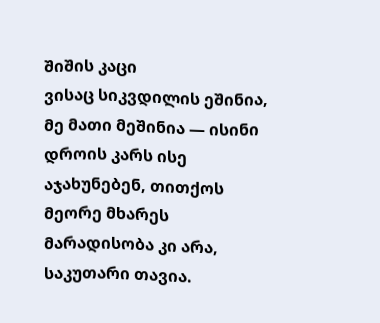შიშის კაცი
ვისაც სიკვდილის ეშინია, მე მათი მეშინია — ისინი დროის კარს ისე აჯახუნებენ, თითქოს მეორე მხარეს მარადისობა კი არა, საკუთარი თავია.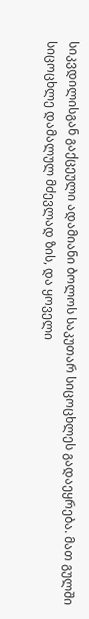სიკვდილისგან გაქცეული ადამიანი ბოლოს საკუთარ სიცოცხლეს გადაეყრება. მათ გულში სიცოცხლე დამალულ მძევლად ზის, და ყოველი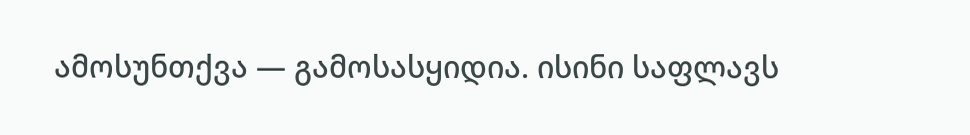ამოსუნთქვა — გამოსასყიდია. ისინი საფლავს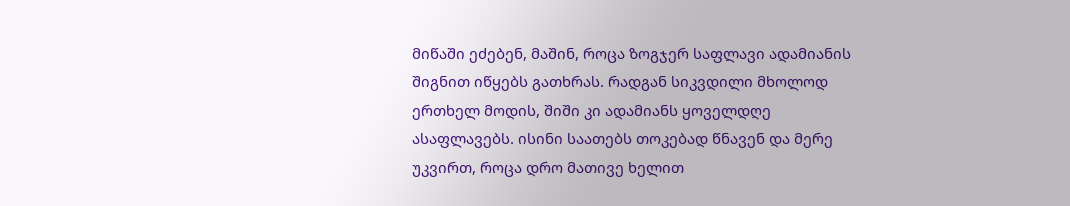მიწაში ეძებენ, მაშინ, როცა ზოგჯერ საფლავი ადამიანის შიგნით იწყებს გათხრას. რადგან სიკვდილი მხოლოდ ერთხელ მოდის, შიში კი ადამიანს ყოველდღე ასაფლავებს. ისინი საათებს თოკებად წნავენ და მერე უკვირთ, როცა დრო მათივე ხელით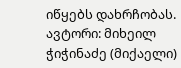იწყებს დახრჩობას. ავტორი: მიხეილ ჭიჭინაძე (მიქაელი)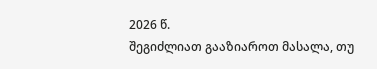2026 წ.
შეგიძლიათ გააზიაროთ მასალა, თუ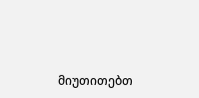მიუთითებთ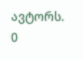ავტორს.
0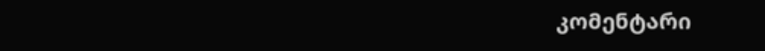კომენტარი